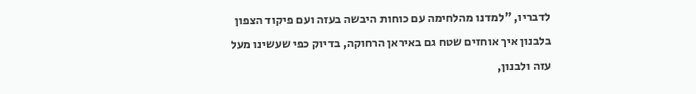לדבריו, "למדנו מהלחימה עם כוחות היבשה בעזה ועם פיקוד הצפון בלבנון איך אוחזים שטח גם באיראן הרחוקה, בדיוק כפי שעשינו מעל עזה ולבנון,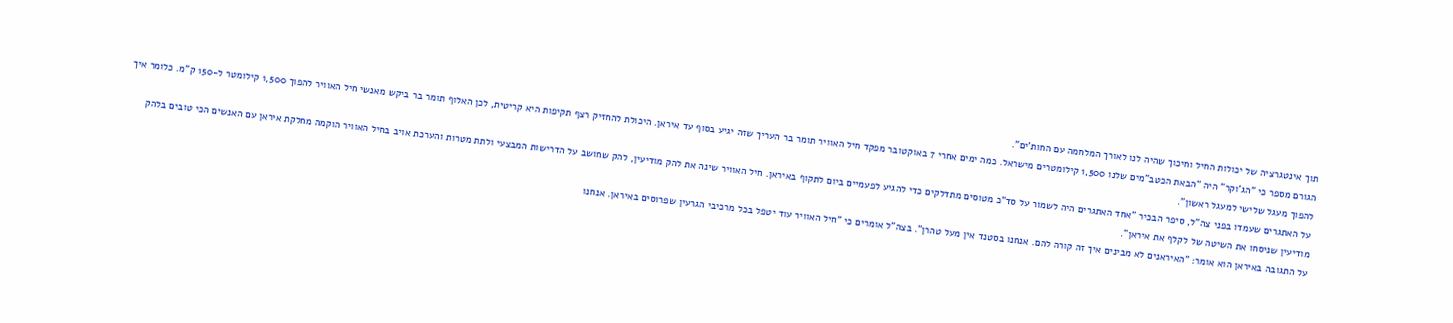תוך אינטגרציה של יכולות החיל וחיכוך שהיה לנו לאורך המלחמה עם החות'ים".
הגורם מספר כי "הג'וקר" היה "הבאת הכטב"מים שלנו 1,500 קילומטרים מישראל. כמה ימים אחרי 7 באוקטובר מפקד חיל האוויר תומר בר העריך שזה יגיע בסוף עד איראן. היכולת להחזיק רצף תקיפות היא קריטית, לכן האלוף תומר בר ביקש מאנשי חיל האוויר להפוך 1,500 קילומטר ל-150 ק"מ. כלומר איך להפוך מעגל שלישי למעגל ראשון".
על האתגרים שעמדו בפני צה"ל, סיפר הבכיר "אחד האתגרים היה לשמור על סד"כ מטוסים מתדלקים כדי להגיע לפעמיים ביום לתקוף באיראן. חיל האוויר שינה את להק מודיעין, להק שחושב על הדרישות המבצעי ולתת מטרות והערכת אויב בחיל האוויר הוקמה מחלקת איראן עם האנשים הכי טובים בלהק מודיעין שניסחו את השיטה של לקלף את איראן".
על התגובה באיראן הוא אומר: "האיראנים לא מבינים איך זה קורה להם. אנחנו בסטנד אין מעל טהרן". בצה"ל אומרים כי "חיל האוויר עוד יטפל בכל מרכיבי הגרעין שפרוסים באיראן. אנחנו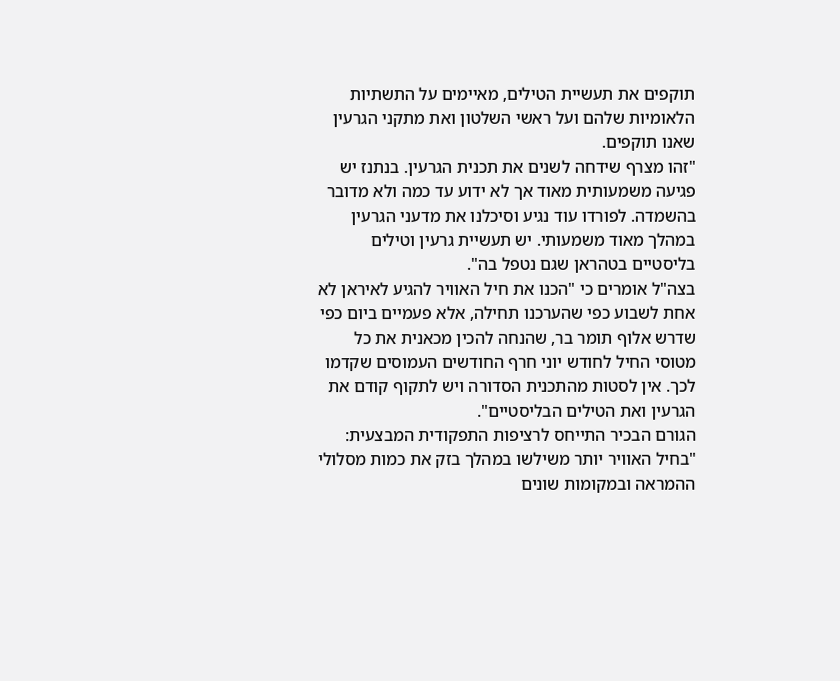תוקפים את תעשיית הטילים, מאיימים על התשתיות הלאומיות שלהם ועל ראשי השלטון ואת מתקני הגרעין שאנו תוקפים.
"זהו מצרף שידחה לשנים את תכנית הגרעין. בנתנז יש פגיעה משמעותית מאוד אך לא ידוע עד כמה ולא מדובר בהשמדה. לפורדו עוד נגיע וסיכלנו את מדעני הגרעין במהלך מאוד משמעותי. יש תעשיית גרעין וטילים בליסטיים בטהראן שגם נטפל בה".
בצה"ל אומרים כי "הכנו את חיל האוויר להגיע לאיראן לא אחת לשבוע כפי שהערכנו תחילה, אלא פעמיים ביום כפי שדרש אלוף תומר בר, שהנחה להכין מכאנית את כל מטוסי החיל לחודש יוני חרף החודשים העמוסים שקדמו לכך. אין לסטות מהתכנית הסדורה ויש לתקוף קודם את הגרעין ואת הטילים הבליסטיים".
הגורם הבכיר התייחס לרציפות התפקודית המבצעית: "בחיל האוויר יותר משילשו במהלך בזק את כמות מסלולי ההמראה ובמקומות שונים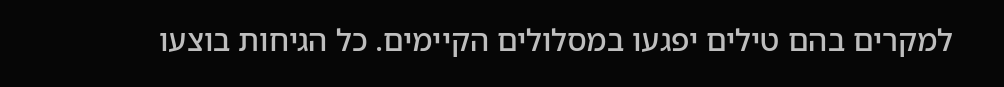למקרים בהם טילים יפגעו במסלולים הקיימים. כל הגיחות בוצעו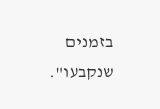בזמנים שנקבעו".